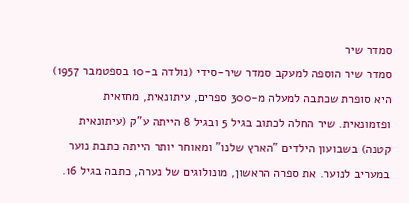סמדר שיר
סמדר שיר הוספה למעקב סמדר שיר-סידי (נולדה ב-10 בספטמבר 1957) היא סופרת שכתבה למעלה מ-300 ספרים, עיתונאית, מחזאית ופזמונאית. שיר החלה לכתוב בגיל 5 ובגיל 8 הייתה ע"ק (עיתונאית קטנה) בשבועון הילדים "הארץ שלנו" ומאוחר יותר הייתה כתבת נוער במעריב לנוער. את ספרה הראשון, מונולוגים של נערה, כתבה בגיל 16.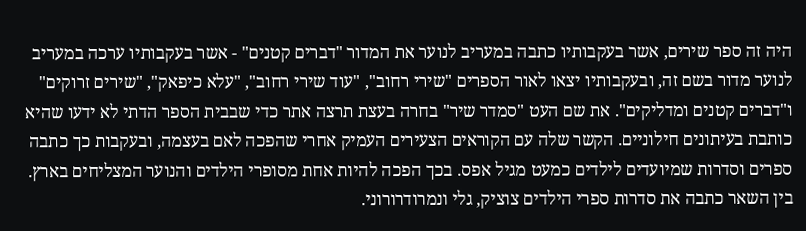היה זה ספר שירים, אשר בעקבותיו כתבה במעריב לנוער את המדור "דברים קטנים" - אשר בעקבותיו ערכה במעריב לנוער מדור בשם זה, ובעקבותיו יצאו לאור הספרים "שירי רחוב", "עוד שירי רחוב", "עלא כיפאק", "שירים זרוקים" ו"דברים קטנים ומדליקים". את שם העט "סמדר שיר" בחרה בעצת תרצה אתר כדי שבבית הספר הדתי לא ידעו שהיא כותבת בעיתונים חילוניים. הקשר שלה עם הקוראים הצעירים העמיק אחרי שהפכה לאם בעצמה, ובעקבות כך כתבה ספרים וסדרות שמיועדים לילדים כמעט מגיל אפס. בכך הפכה להיות אחת מסופרי הילדים והנוער המצליחים בארץ. בין השאר כתבה את סדרות ספרי הילדים צוציק, גלי ונמרודרורוני.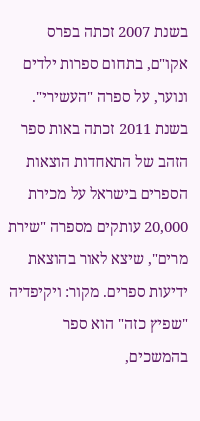בשנת 2007 זכתה בפרס אקו"ם, בתחום ספרות ילדים ונוער, על ספרה "העשירי". בשנת 2011 זכתה באות ספר הזהב של התאחדות הוצאות הספרים בישראל על מכירת 20,000 עותקים מספרה "שירת מרים", שיצא לאור בהוצאת ידיעות ספרים. מקור: ויקיפדיה "שפיץ כזה" הוא ספר בהמשכים,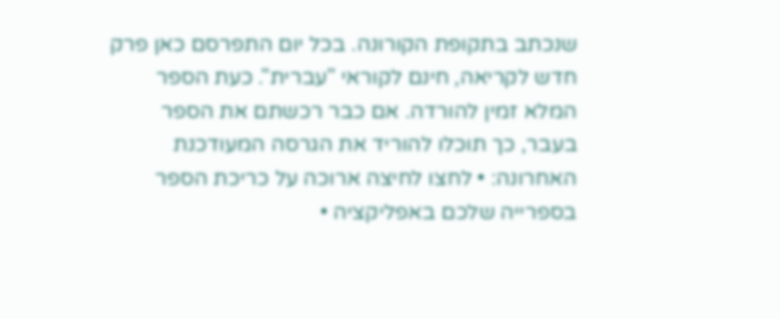שנכתב בתקופת הקורונה. בכל יום התפרסם כאן פרק חדש לקריאה, חינם לקוראי "עברית". כעת הספר המלא זמין להורדה. אם כבר רכשתם את הספר בעבר, כך תוכלו להוריד את הגרסה המעודכנת האחרונה: • לחצו לחיצה ארוכה על כריכת הספר בספרייה שלכם באפליקציה •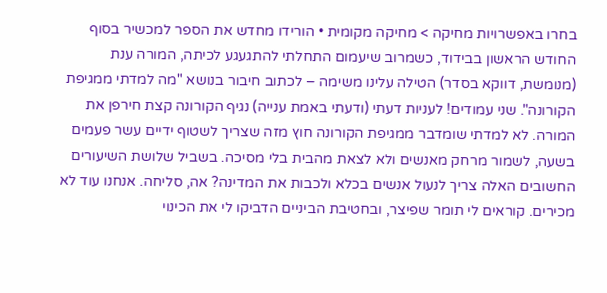בחרו באפשרויות מחיקה > מחיקה מקומית • הורידו מחדש את הספר למכשיר בסוף החודש הראשון בבידוד, כשמרוב שיעמום התחלתי להתגעגע לכיתה, המורה ענת (מנומשת, דווקא בסדר) הטילה עלינו משימה – לכתוב חיבור בנושא "מה למדתי ממגיפת הקורונה". שני עמודים! לעניות דעתי (ודעתי באמת ענייה) נגיף הקורונה קצת חירפן את המורה. לא למדתי שומדבר ממגיפת הקורונה חוץ מזה שצריך לשטוף ידיים עשר פעמים בשעה, לשמור מרחק מאנשים ולא לצאת מהבית בלי מסיכה. בשביל שלושת השיעורים החשובים האלה צריך לנעול אנשים בכלא ולכבות את המדינה? אה, סליחה. אנחנו עוד לא מכירים. קוראים לי תומר שפיצר, ובחטיבת הביניים הדביקו לי את הכינוי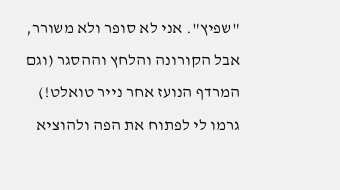"שפיץ". אני לא סופר ולא משורר, אבל הקורונה והלחץ וההסגר (וגם המרדף הנועז אחר נייר טואלט!) גרמו לי לפתוח את הפה ולהוציא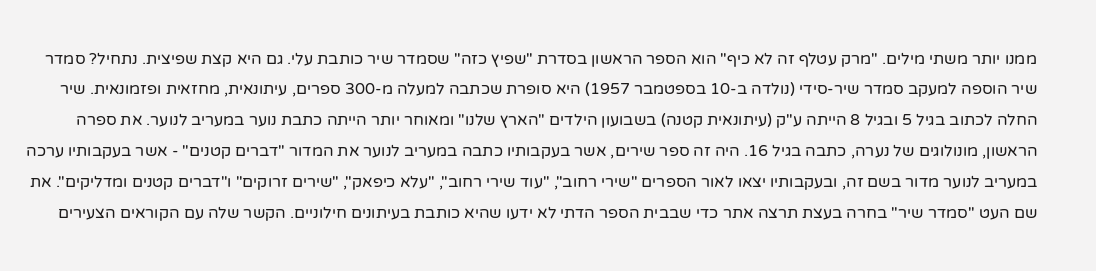ממנו יותר משתי מילים. "מרק עטלף זה לא כיף" הוא הספר הראשון בסדרת "שפיץ כזה" שסמדר שיר כותבת עלי. גם היא קצת שפיצית. נתחיל? סמדר שיר הוספה למעקב סמדר שיר-סידי (נולדה ב-10 בספטמבר 1957) היא סופרת שכתבה למעלה מ-300 ספרים, עיתונאית, מחזאית ופזמונאית. שיר החלה לכתוב בגיל 5 ובגיל 8 הייתה ע"ק (עיתונאית קטנה) בשבועון הילדים "הארץ שלנו" ומאוחר יותר הייתה כתבת נוער במעריב לנוער. את ספרה הראשון, מונולוגים של נערה, כתבה בגיל 16. היה זה ספר שירים, אשר בעקבותיו כתבה במעריב לנוער את המדור "דברים קטנים" - אשר בעקבותיו ערכה במעריב לנוער מדור בשם זה, ובעקבותיו יצאו לאור הספרים "שירי רחוב", "עוד שירי רחוב", "עלא כיפאק", "שירים זרוקים" ו"דברים קטנים ומדליקים". את שם העט "סמדר שיר" בחרה בעצת תרצה אתר כדי שבבית הספר הדתי לא ידעו שהיא כותבת בעיתונים חילוניים. הקשר שלה עם הקוראים הצעירים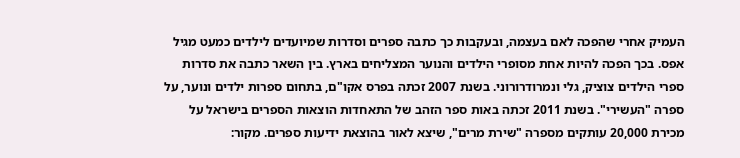העמיק אחרי שהפכה לאם בעצמה, ובעקבות כך כתבה ספרים וסדרות שמיועדים לילדים כמעט מגיל אפס. בכך הפכה להיות אחת מסופרי הילדים והנוער המצליחים בארץ. בין השאר כתבה את סדרות ספרי הילדים צוציק, גלי ונמרודרורוני. בשנת 2007 זכתה בפרס אקו"ם, בתחום ספרות ילדים ונוער, על ספרה "העשירי". בשנת 2011 זכתה באות ספר הזהב של התאחדות הוצאות הספרים בישראל על מכירת 20,000 עותקים מספרה "שירת מרים", שיצא לאור בהוצאת ידיעות ספרים. מקור: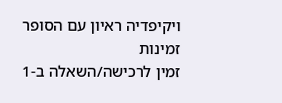ויקיפדיה ראיון עם הסופר
זמינות
זמין לרכישה/השאלה ב-1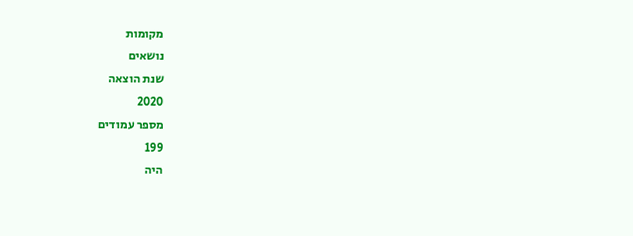מקומות
נושאים
שנת הוצאה
2020
מספר עמודים
199
היה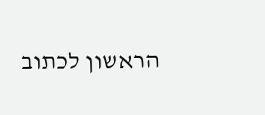הראשון לכתוב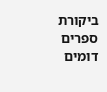ביקורת
ספרים דומים